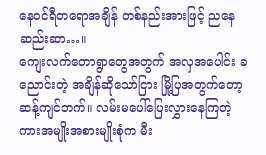နေဝင်ရီတရောအချိန် တစ်နည်းအားဖြင့် ညနေဆည်းဆာ…။
ကျေးလက်တောရွာတွေအတွက် အလှအပေါင်း ခညောင်းတဲ့ အချိန်ဆိုသော်ငြား မြို့ပြအတွက်တော့ ဆန့်ကျင်ဘက်။ လမ်းမပေါ်ပြေးလွှားနေကြတဲ့ ကားအမျိုးအစားမျိုးစုံက မီး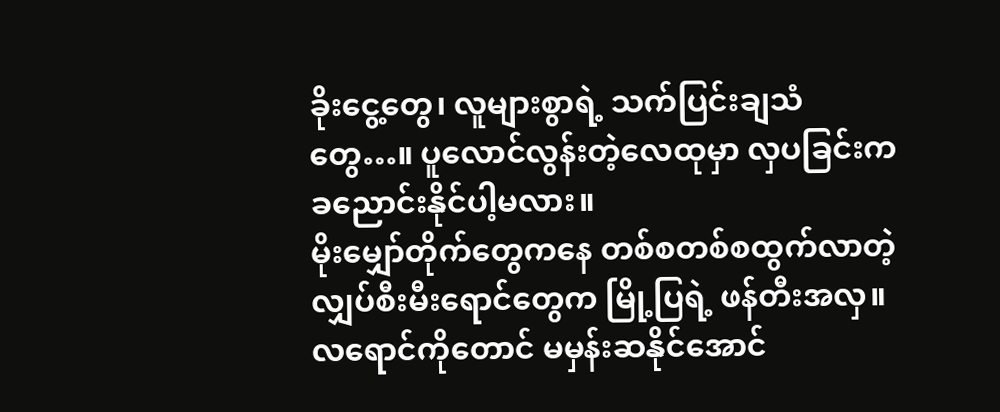ခိုးငွေ့တွေ၊ လူများစွာရဲ့ သက်ပြင်းချသံတွေ…။ ပူလောင်လွန်းတဲ့လေထုမှာ လှပခြင်းက ခညောင်းနိုင်ပါ့မလား။
မိုးမျှော်တိုက်တွေကနေ တစ်စတစ်စထွက်လာတဲ့ လျှပ်စီးမီးရောင်တွေက မြို့ပြရဲ့ ဖန်တီးအလှ။ လရောင်ကိုတောင် မမှန်းဆနိုင်အောင်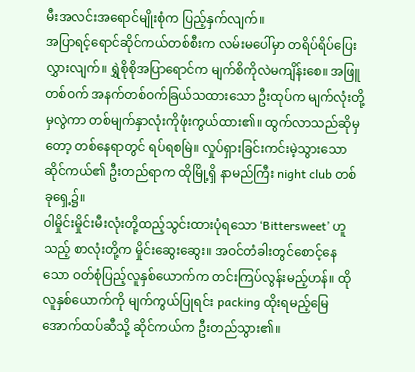မီးအလင်းအရောင်မျိုးစုံက ပြည့်နှက်လျက်။
အပြာရင့်ရောင်ဆိုင်ကယ်တစ်စီးက လမ်းမပေါ်မှာ တရိပ်ရိပ်ပြေးလွှားလျက်။ ရွှဲစိုစိုအပြာရောင်က မျက်စိကိုလဲမကျိန်းစေ။ အဖြူတစ်ဝက် အနက်တစ်ဝက်ခြယ်သထားသော ဦးထုပ်က မျက်လုံးတို့မှလွဲကာ တစ်မျက်နှာလုံးကိုဖုံးကွယ်ထား၏။ ထွက်လာသည်ဆိုမှတော့ တစ်နေရာတွင် ရပ်ရစမြဲ။ လှုပ်ရှားခြင်းကင်းမဲ့သွားသော ဆိုင်ကယ်၏ ဦးတည်ရာက ထိုမြို့ရှိ နာမည်ကြီး night club တစ်ခုရှေ့၌။
ဝါမှိုင်းမှိုင်းမီးလုံးတို့ထည့်သွင်းထားပုံရသော ‘Bittersweet’ ဟူသည့် စာလုံးတို့က မှိုင်းဆွေးဆွေး။ အဝင်တံခါးတွင်စောင့်နေသော ဝတ်စုံပြည့်လူနှစ်ယောက်က တင်းကြပ်လွန်းမည့်ဟန်။ ထိုလူနှစ်ယောက်ကို မျက်ကွယ်ပြုရင်း packing ထိုးရမည့်မြေအောက်ထပ်ဆီသို့ ဆိုင်ကယ်က ဦးတည်သွား၏။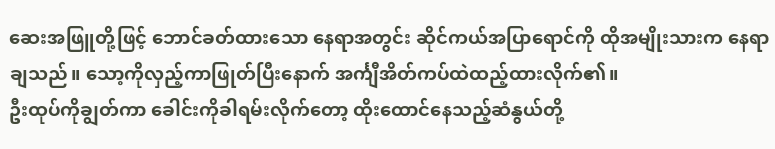ဆေးအဖြူတို့ဖြင့် ဘောင်ခတ်ထားသော နေရာအတွင်း ဆိုင်ကယ်အပြာရောင်ကို ထိုအမျိုးသားက နေရာချသည်။ သော့ကိုလှည့်ကာဖြုတ်ပြီးနောက် အင်္ကျီအိတ်ကပ်ထဲထည့်ထားလိုက်၏။
ဦးထုပ်ကိုချွတ်ကာ ခေါင်းကိုခါရမ်းလိုက်တော့ ထိုးထောင်နေသည့်ဆံနွယ်တို့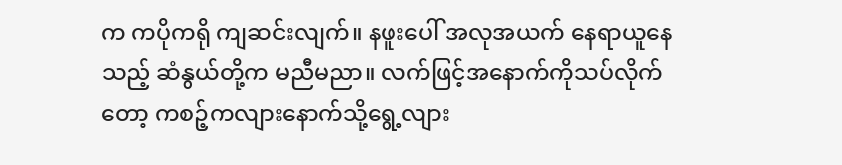က ကပိုကရို ကျဆင်းလျက်။ နဖူးပေါ် အလုအယက် နေရာယူနေသည့် ဆံနွယ်တို့က မညီမညာ။ လက်ဖြင့်အနောက်ကိုသပ်လိုက်တော့ ကစဉ့်ကလျားနောက်သို့ရွေ့လျား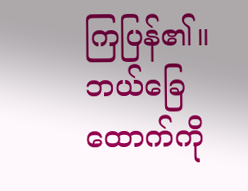ကြပြန်၏။
ဘယ်ခြေထောက်ကို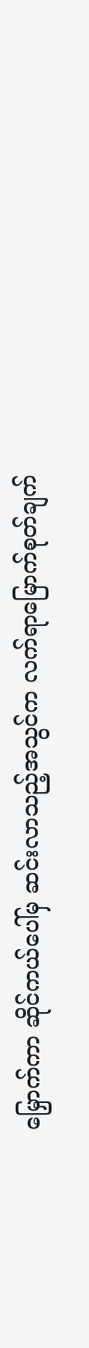မြှောက်ကာ ဆိုင်ကယ်ပေါ်မှ ဆင်းလာသည့်အသွင်က လက်ရာမြောက်စုတ်ချက်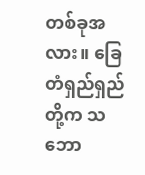တစ်ခုအလား။ ခြေတံရှည်ရှည်တို့က သဘော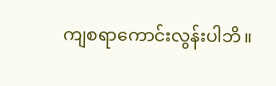ကျစရာကောင်းလွန်းပါဘိ။